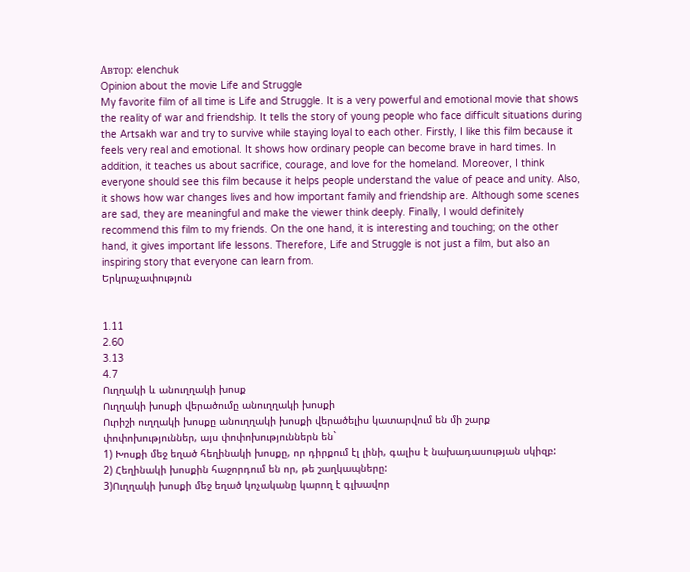Автор: elenchuk
Opinion about the movie Life and Struggle
My favorite film of all time is Life and Struggle. It is a very powerful and emotional movie that shows the reality of war and friendship. It tells the story of young people who face difficult situations during the Artsakh war and try to survive while staying loyal to each other. Firstly, I like this film because it feels very real and emotional. It shows how ordinary people can become brave in hard times. In addition, it teaches us about sacrifice, courage, and love for the homeland. Moreover, I think everyone should see this film because it helps people understand the value of peace and unity. Also, it shows how war changes lives and how important family and friendship are. Although some scenes are sad, they are meaningful and make the viewer think deeply. Finally, I would definitely recommend this film to my friends. On the one hand, it is interesting and touching; on the other hand, it gives important life lessons. Therefore, Life and Struggle is not just a film, but also an inspiring story that everyone can learn from.
Երկրաչափություն


1.11
2.60
3.13
4.7
Ուղղակի և անուղղակի խոսք
Ուղղակի խոսքի վերածումը անուղղակի խոսքի
Ուրիշի ուղղակի խոսքը անուղղակի խոսքի վերածելիս կատարվում են մի շարք փոփոխություններ, այս փոփոխություններն են`
1) Խոսքի մեջ եղած հեղինակի խոսքը, որ դիրքում էլ լինի, գալիս է նախադասության սկիզբ:
2) Հեղինակի խոսքին հաջորդում են որ, թե շաղկապները:
3)Ուղղակի խոսքի մեջ եղած կոչականը կարող է գլխավոր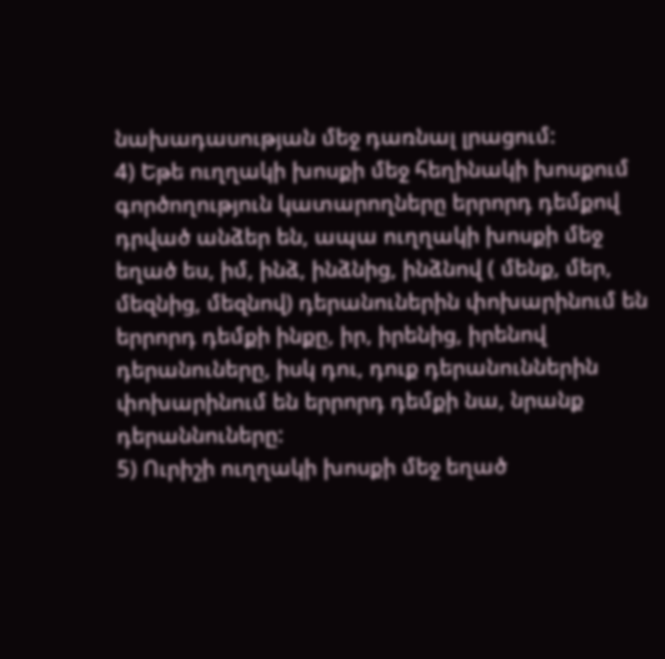նախադասության մեջ դառնալ լրացում:
4) Եթե ուղղակի խոսքի մեջ հեղինակի խոսքում գործողություն կատարողները երրորդ դեմքով դրված անձեր են, ապա ուղղակի խոսքի մեջ եղած ես, իմ, ինձ, ինձնից, ինձնով ( մենք, մեր, մեզնից, մեզնով) դերանուներին փոխարինում են երրորդ դեմքի ինքը, իր, իրենից, իրենով դերանուները, իսկ դու, դուք դերանուններին փոխարինում են երրորդ դեմքի նա, նրանք դերաննուները:
5) Ուրիշի ուղղակի խոսքի մեջ եղած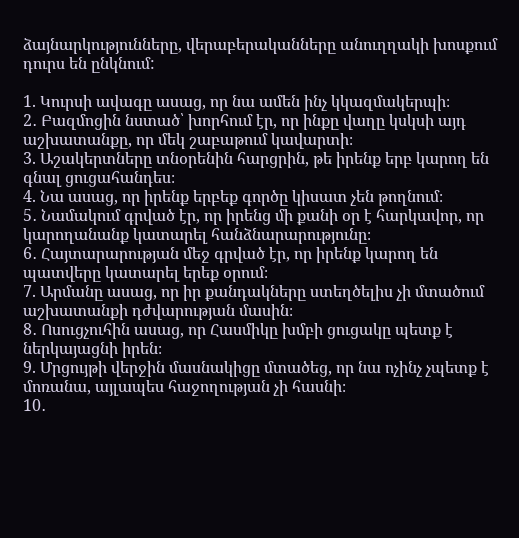ձայնարկությունները, վերաբերականները անուղղակի խոսքում դուրս են ընկնում:

1. Կուրսի ավագը ասաց, որ նա ամեն ինչ կկազմակերպի։
2․ Բազմոցին նստած՝ խորհում էր, որ ինքը վաղը կսկսի այդ աշխատանքը, որ մեկ շաբաթում կավարտի։
3. Աշակերտները տնօրենին հարցրին, թե իրենք երբ կարող են գնալ ցուցահանդես։
4. Նա ասաց, որ իրենք երբեք գործը կիսատ չեն թողնում։
5․ Նամակում գրված էր, որ իրենց մի քանի օր է հարկավոր, որ կարողանանք կատարել հանձնարարությունը։
6․ Հայտարարության մեջ գրված էր, որ իրենք կարող են պատվերը կատարել երեք օրում։
7. Արմանը ասաց, որ իր քանդակները ստեղծելիս չի մտածում աշխատանքի դժվարության մասին։
8․ Ոսուցչուհին ասաց, որ Հասմիկը խմբի ցուցակը պետք է ներկայացնի իրեն։
9. Մրցույթի վերջին մասնակիցը մտածեց, որ նա ոչինչ չպետք է մոռանա, այլապես հաջողության չի հասնի։
10․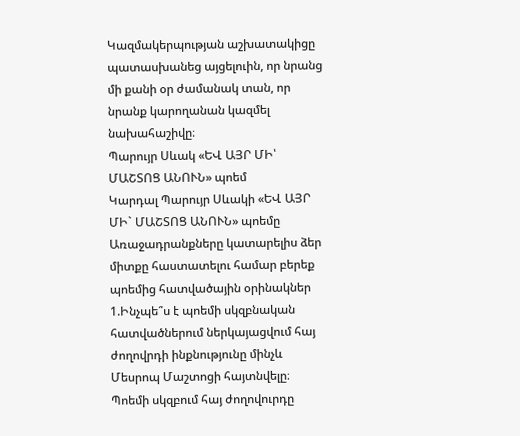Կազմակերպության աշխատակիցը պատասխանեց այցելուին, որ նրանց մի քանի օր ժամանակ տան, որ նրանք կարողանան կազմել նախահաշիվը։
Պարույր Սևակ «ԵՎ ԱՅՐ ՄԻ՝ ՄԱՇՏՈՑ ԱՆՈՒՆ» պոեմ
Կարդալ Պարույր Սևակի «ԵՎ ԱՅՐ ՄԻ` ՄԱՇՏՈՑ ԱՆՈՒՆ» պոեմը
Առաջադրանքները կատարելիս ձեր միտքը հաստատելու համար բերեք պոեմից հատվածային օրինակներ
1.Ինչպե՞ս է պոեմի սկզբնական հատվածներում ներկայացվում հայ ժողովրդի ինքնությունը մինչև Մեսրոպ Մաշտոցի հայտնվելը։
Պոեմի սկզբում հայ ժողովուրդը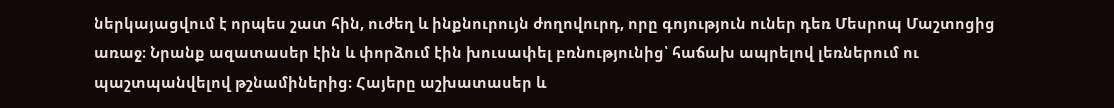ներկայացվում է որպես շատ հին, ուժեղ և ինքնուրույն ժողովուրդ, որը գոյություն ուներ դեռ Մեսրոպ Մաշտոցից առաջ։ Նրանք ազատասեր էին և փորձում էին խուսափել բռնությունից՝ հաճախ ապրելով լեռներում ու պաշտպանվելով թշնամիներից։ Հայերը աշխատասեր և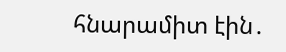հնարամիտ էին․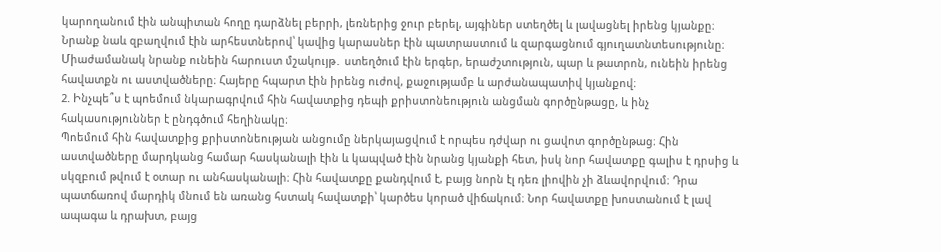կարողանում էին անպիտան հողը դարձնել բերրի, լեռներից ջուր բերել, այգիներ ստեղծել և լավացնել իրենց կյանքը։ Նրանք նաև զբաղվում էին արհեստներով՝ կավից կարասներ էին պատրաստում և զարգացնում գյուղատնտեսությունը։ Միաժամանակ նրանք ունեին հարուստ մշակույթ․ ստեղծում էին երգեր, երաժշտություն, պար և թատրոն, ունեին իրենց հավատքն ու աստվածները։ Հայերը հպարտ էին իրենց ուժով, քաջությամբ և արժանապատիվ կյանքով։
2. Ինչպե՞ս է պոեմում նկարագրվում հին հավատքից դեպի քրիստոնեություն անցման գործընթացը, և ինչ հակասություններ է ընդգծում հեղինակը։
Պոեմում հին հավատքից քրիստոնեության անցումը ներկայացվում է որպես դժվար ու ցավոտ գործընթաց։ Հին աստվածները մարդկանց համար հասկանալի էին և կապված էին նրանց կյանքի հետ, իսկ նոր հավատքը գալիս է դրսից և սկզբում թվում է օտար ու անհասկանալի։ Հին հավատքը քանդվում է, բայց նորն էլ դեռ լիովին չի ձևավորվում։ Դրա պատճառով մարդիկ մնում են առանց հստակ հավատքի՝ կարծես կորած վիճակում։ Նոր հավատքը խոստանում է լավ ապագա և դրախտ, բայց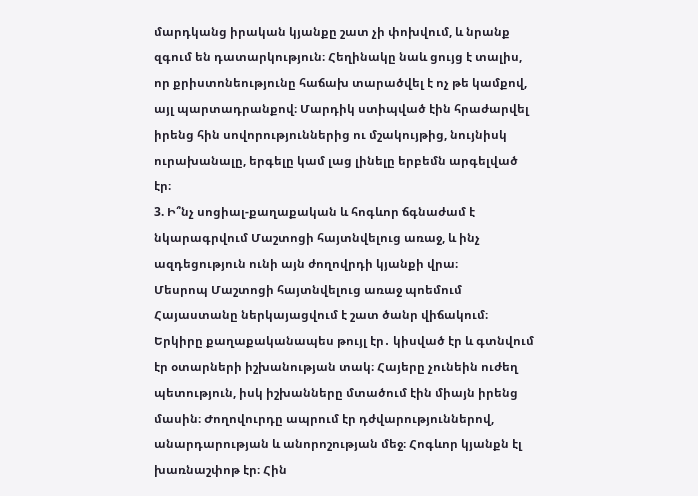մարդկանց իրական կյանքը շատ չի փոխվում, և նրանք զգում են դատարկություն։ Հեղինակը նաև ցույց է տալիս, որ քրիստոնեությունը հաճախ տարածվել է ոչ թե կամքով, այլ պարտադրանքով։ Մարդիկ ստիպված էին հրաժարվել իրենց հին սովորություններից ու մշակույթից, նույնիսկ ուրախանալը, երգելը կամ լաց լինելը երբեմն արգելված էր։
3. Ի՞նչ սոցիալ-քաղաքական և հոգևոր ճգնաժամ է նկարագրվում Մաշտոցի հայտնվելուց առաջ, և ինչ ազդեցություն ունի այն ժողովրդի կյանքի վրա։
Մեսրոպ Մաշտոցի հայտնվելուց առաջ պոեմում Հայաստանը ներկայացվում է շատ ծանր վիճակում։ Երկիրը քաղաքականապես թույլ էր․ կիսված էր և գտնվում էր օտարների իշխանության տակ։ Հայերը չունեին ուժեղ պետություն, իսկ իշխանները մտածում էին միայն իրենց մասին։ Ժողովուրդը ապրում էր դժվարություններով, անարդարության և անորոշության մեջ։ Հոգևոր կյանքն էլ խառնաշփոթ էր։ Հին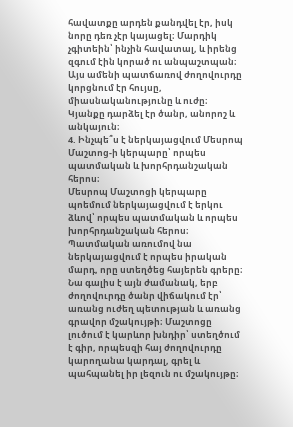հավատքը արդեն քանդվել էր, իսկ նորը դեռ չէր կայացել։ Մարդիկ չգիտեին՝ ինչին հավատալ, և իրենց զգում էին կորած ու անպաշտպան։ Այս ամենի պատճառով ժողովուրդը կորցնում էր հույսը, միասնականությունը և ուժը։ Կյանքը դարձել էր ծանր, անորոշ և անկայուն։
4. Ինչպե՞ս է ներկայացվում Մեսրոպ Մաշտոց-ի կերպարը՝ որպես պատմական և խորհրդանշական հերոս։
Մեսրոպ Մաշտոցի կերպարը պոեմում ներկայացվում է երկու ձևով՝ որպես պատմական և որպես խորհրդանշական հերոս։ Պատմական առումով նա ներկայացվում է որպես իրական մարդ, որը ստեղծեց հայերեն գրերը։ Նա գալիս է այն ժամանակ, երբ ժողովուրդը ծանր վիճակում էր՝ առանց ուժեղ պետության և առանց գրավոր մշակույթի։ Մաշտոցը լուծում է կարևոր խնդիր՝ ստեղծում է գիր, որպեսզի հայ ժողովուրդը կարողանա կարդալ, գրել և պահպանել իր լեզուն ու մշակույթը։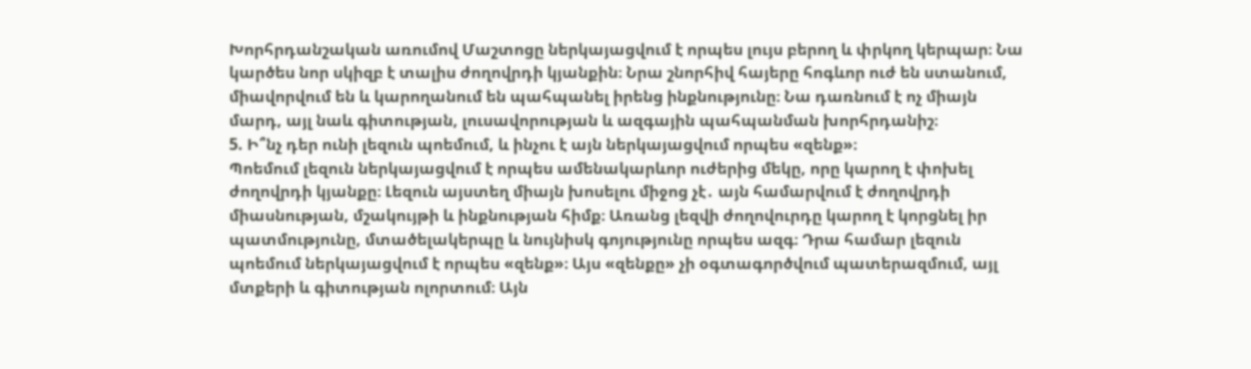Խորհրդանշական առումով Մաշտոցը ներկայացվում է որպես լույս բերող և փրկող կերպար։ Նա կարծես նոր սկիզբ է տալիս ժողովրդի կյանքին։ Նրա շնորհիվ հայերը հոգևոր ուժ են ստանում, միավորվում են և կարողանում են պահպանել իրենց ինքնությունը։ Նա դառնում է ոչ միայն մարդ, այլ նաև գիտության, լուսավորության և ազգային պահպանման խորհրդանիշ։
5. Ի՞նչ դեր ունի լեզուն պոեմում, և ինչու է այն ներկայացվում որպես «զենք»։
Պոեմում լեզուն ներկայացվում է որպես ամենակարևոր ուժերից մեկը, որը կարող է փոխել ժողովրդի կյանքը։ Լեզուն այստեղ միայն խոսելու միջոց չէ․ այն համարվում է ժողովրդի միասնության, մշակույթի և ինքնության հիմք։ Առանց լեզվի ժողովուրդը կարող է կորցնել իր պատմությունը, մտածելակերպը և նույնիսկ գոյությունը որպես ազգ։ Դրա համար լեզուն պոեմում ներկայացվում է որպես «զենք»։ Այս «զենքը» չի օգտագործվում պատերազմում, այլ մտքերի և գիտության ոլորտում։ Այն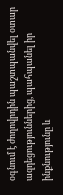օգնում է ժողովրդին պաշտպանվել օտար ազդեցություններից, պահպանել իր ինքնությունը և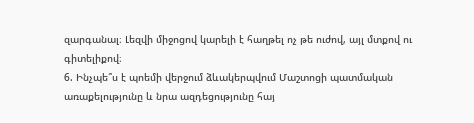զարգանալ։ Լեզվի միջոցով կարելի է հաղթել ոչ թե ուժով, այլ մտքով ու գիտելիքով։
6. Ինչպե՞ս է պոեմի վերջում ձևակերպվում Մաշտոցի պատմական առաքելությունը և նրա ազդեցությունը հայ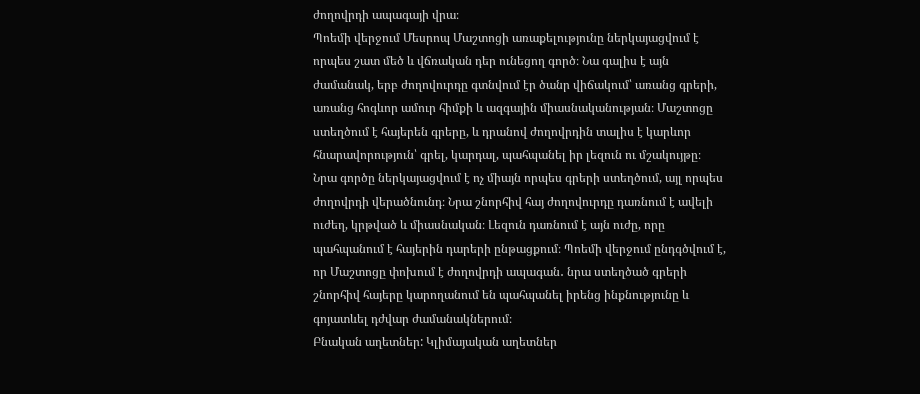ժողովրդի ապագայի վրա։
Պոեմի վերջում Մեսրոպ Մաշտոցի առաքելությունը ներկայացվում է որպես շատ մեծ և վճռական դեր ունեցող գործ։ Նա գալիս է այն ժամանակ, երբ ժողովուրդը գտնվում էր ծանր վիճակում՝ առանց գրերի, առանց հոգևոր ամուր հիմքի և ազգային միասնականության։ Մաշտոցը ստեղծում է հայերեն գրերը, և դրանով ժողովրդին տալիս է կարևոր հնարավորություն՝ գրել, կարդալ, պահպանել իր լեզուն ու մշակույթը։ Նրա գործը ներկայացվում է ոչ միայն որպես գրերի ստեղծում, այլ որպես ժողովրդի վերածնունդ։ Նրա շնորհիվ հայ ժողովուրդը դառնում է ավելի ուժեղ, կրթված և միասնական։ Լեզուն դառնում է այն ուժը, որը պահպանում է հայերին դարերի ընթացքում։ Պոեմի վերջում ընդգծվում է, որ Մաշտոցը փոխում է ժողովրդի ապագան․ նրա ստեղծած գրերի շնորհիվ հայերը կարողանում են պահպանել իրենց ինքնությունը և գոյատևել դժվար ժամանակներում։
Բնական աղետներ: Կլիմայական աղետներ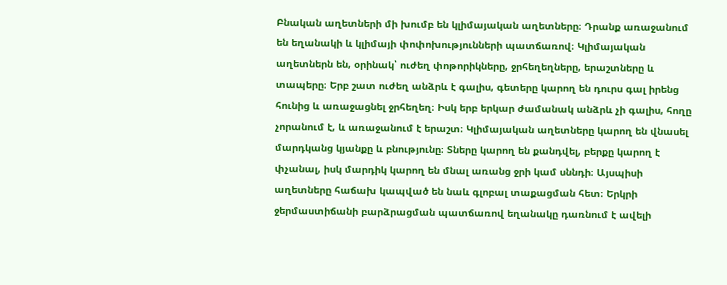Բնական աղետների մի խումբ են կլիմայական աղետները։ Դրանք առաջանում են եղանակի և կլիմայի փոփոխությունների պատճառով։ Կլիմայական աղետներն են, օրինակ՝ ուժեղ փոթորիկները, ջրհեղեղները, երաշտները և տապերը։ Երբ շատ ուժեղ անձրև է գալիս, գետերը կարող են դուրս գալ իրենց հունից և առաջացնել ջրհեղեղ։ Իսկ երբ երկար ժամանակ անձրև չի գալիս, հողը չորանում է, և առաջանում է երաշտ։ Կլիմայական աղետները կարող են վնասել մարդկանց կյանքը և բնությունը։ Տները կարող են քանդվել, բերքը կարող է փչանալ, իսկ մարդիկ կարող են մնալ առանց ջրի կամ սննդի։ Այսպիսի աղետները հաճախ կապված են նաև գլոբալ տաքացման հետ։ Երկրի ջերմաստիճանի բարձրացման պատճառով եղանակը դառնում է ավելի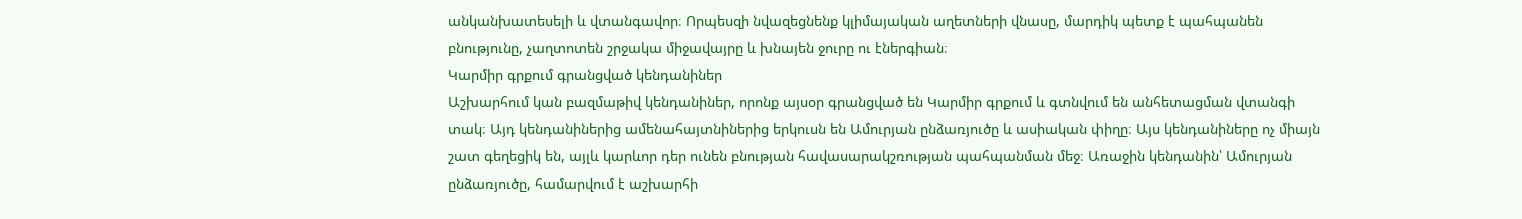անկանխատեսելի և վտանգավոր։ Որպեսզի նվազեցնենք կլիմայական աղետների վնասը, մարդիկ պետք է պահպանեն բնությունը, չաղտոտեն շրջակա միջավայրը և խնայեն ջուրը ու էներգիան։
Կարմիր գրքում գրանցված կենդանիներ
Աշխարհում կան բազմաթիվ կենդանիներ, որոնք այսօր գրանցված են Կարմիր գրքում և գտնվում են անհետացման վտանգի տակ։ Այդ կենդանիներից ամենահայտնիներից երկուսն են Ամուրյան ընձառյուծը և ասիական փիղը։ Այս կենդանիները ոչ միայն շատ գեղեցիկ են, այլև կարևոր դեր ունեն բնության հավասարակշռության պահպանման մեջ։ Առաջին կենդանին՝ Ամուրյան ընձառյուծը, համարվում է աշխարհի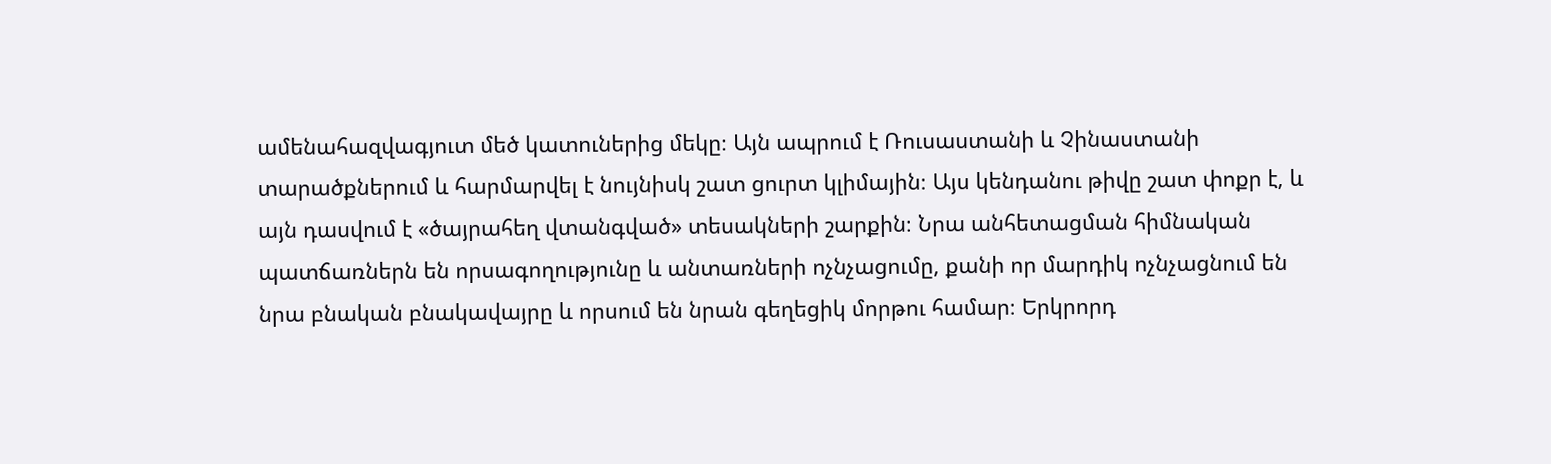ամենահազվագյուտ մեծ կատուներից մեկը։ Այն ապրում է Ռուսաստանի և Չինաստանի տարածքներում և հարմարվել է նույնիսկ շատ ցուրտ կլիմային։ Այս կենդանու թիվը շատ փոքր է, և այն դասվում է «ծայրահեղ վտանգված» տեսակների շարքին։ Նրա անհետացման հիմնական պատճառներն են որսագողությունը և անտառների ոչնչացումը, քանի որ մարդիկ ոչնչացնում են նրա բնական բնակավայրը և որսում են նրան գեղեցիկ մորթու համար։ Երկրորդ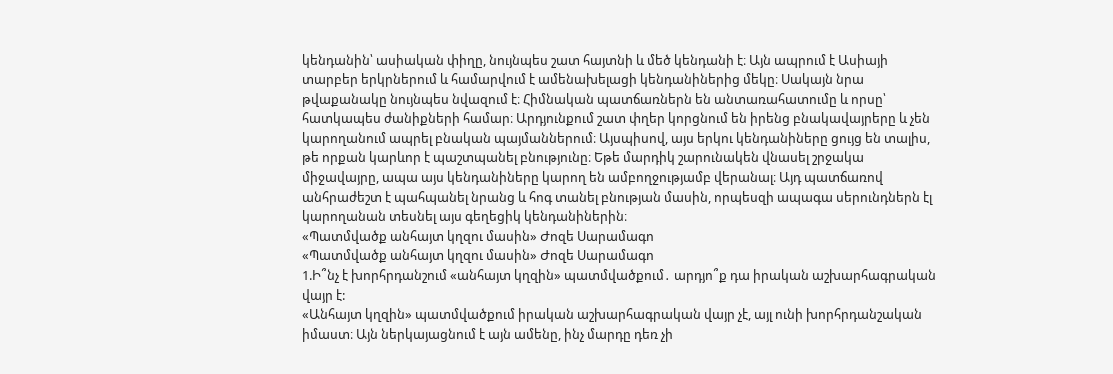կենդանին՝ ասիական փիղը, նույնպես շատ հայտնի և մեծ կենդանի է։ Այն ապրում է Ասիայի տարբեր երկրներում և համարվում է ամենախելացի կենդանիներից մեկը։ Սակայն նրա թվաքանակը նույնպես նվազում է։ Հիմնական պատճառներն են անտառահատումը և որսը՝ հատկապես ժանիքների համար։ Արդյունքում շատ փղեր կորցնում են իրենց բնակավայրերը և չեն կարողանում ապրել բնական պայմաններում։ Այսպիսով, այս երկու կենդանիները ցույց են տալիս, թե որքան կարևոր է պաշտպանել բնությունը։ Եթե մարդիկ շարունակեն վնասել շրջակա միջավայրը, ապա այս կենդանիները կարող են ամբողջությամբ վերանալ։ Այդ պատճառով անհրաժեշտ է պահպանել նրանց և հոգ տանել բնության մասին, որպեսզի ապագա սերունդներն էլ կարողանան տեսնել այս գեղեցիկ կենդանիներին։
«Պատմվածք անհայտ կղզու մասին» Ժոզե Սարամագո
«Պատմվածք անհայտ կղզու մասին» Ժոզե Սարամագո
1.Ի՞նչ է խորհրդանշում «անհայտ կղզին» պատմվածքում․ արդյո՞ք դա իրական աշխարհագրական վայր է:
«Անհայտ կղզին» պատմվածքում իրական աշխարհագրական վայր չէ, այլ ունի խորհրդանշական իմաստ։ Այն ներկայացնում է այն ամենը, ինչ մարդը դեռ չի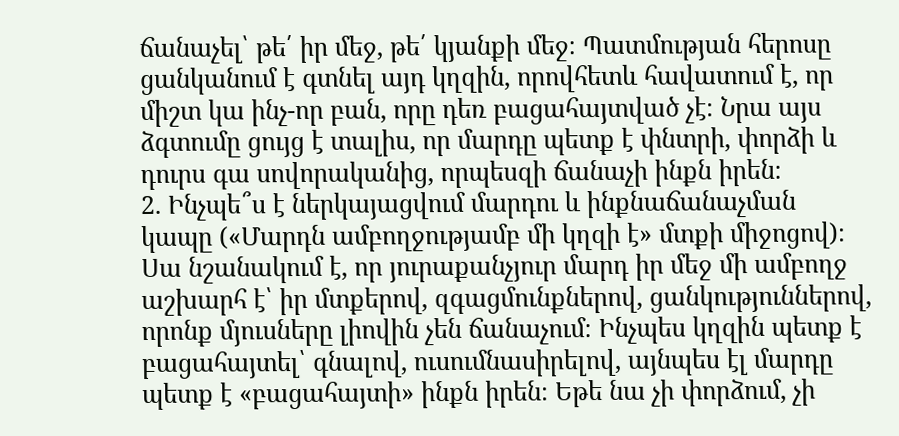ճանաչել՝ թե՛ իր մեջ, թե՛ կյանքի մեջ։ Պատմության հերոսը ցանկանում է գտնել այդ կղզին, որովհետև հավատում է, որ միշտ կա ինչ-որ բան, որը դեռ բացահայտված չէ։ Նրա այս ձգտումը ցույց է տալիս, որ մարդը պետք է փնտրի, փորձի և դուրս գա սովորականից, որպեսզի ճանաչի ինքն իրեն։
2. Ինչպե՞ս է ներկայացվում մարդու և ինքնաճանաչման կապը («Մարդն ամբողջությամբ մի կղզի է» մտքի միջոցով)։
Սա նշանակում է, որ յուրաքանչյուր մարդ իր մեջ մի ամբողջ աշխարհ է՝ իր մտքերով, զգացմունքներով, ցանկություններով, որոնք մյուսները լիովին չեն ճանաչում։ Ինչպես կղզին պետք է բացահայտել՝ գնալով, ուսումնասիրելով, այնպես էլ մարդը պետք է «բացահայտի» ինքն իրեն։ Եթե նա չի փորձում, չի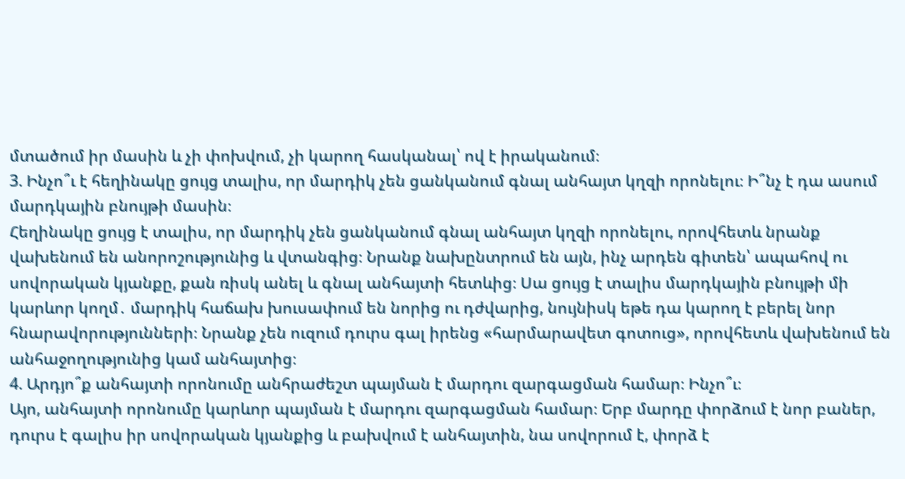մտածում իր մասին և չի փոխվում, չի կարող հասկանալ՝ ով է իրականում։
3. Ինչո՞ւ է հեղինակը ցույց տալիս, որ մարդիկ չեն ցանկանում գնալ անհայտ կղզի որոնելու։ Ի՞նչ է դա ասում մարդկային բնույթի մասին։
Հեղինակը ցույց է տալիս, որ մարդիկ չեն ցանկանում գնալ անհայտ կղզի որոնելու, որովհետև նրանք վախենում են անորոշությունից և վտանգից։ Նրանք նախընտրում են այն, ինչ արդեն գիտեն՝ ապահով ու սովորական կյանքը, քան ռիսկ անել և գնալ անհայտի հետևից։ Սա ցույց է տալիս մարդկային բնույթի մի կարևոր կողմ․ մարդիկ հաճախ խուսափում են նորից ու դժվարից, նույնիսկ եթե դա կարող է բերել նոր հնարավորությունների։ Նրանք չեն ուզում դուրս գալ իրենց «հարմարավետ գոտուց», որովհետև վախենում են անհաջողությունից կամ անհայտից։
4. Արդյո՞ք անհայտի որոնումը անհրաժեշտ պայման է մարդու զարգացման համար։ Ինչո՞ւ։
Այո, անհայտի որոնումը կարևոր պայման է մարդու զարգացման համար։ Երբ մարդը փորձում է նոր բաներ, դուրս է գալիս իր սովորական կյանքից և բախվում է անհայտին, նա սովորում է, փորձ է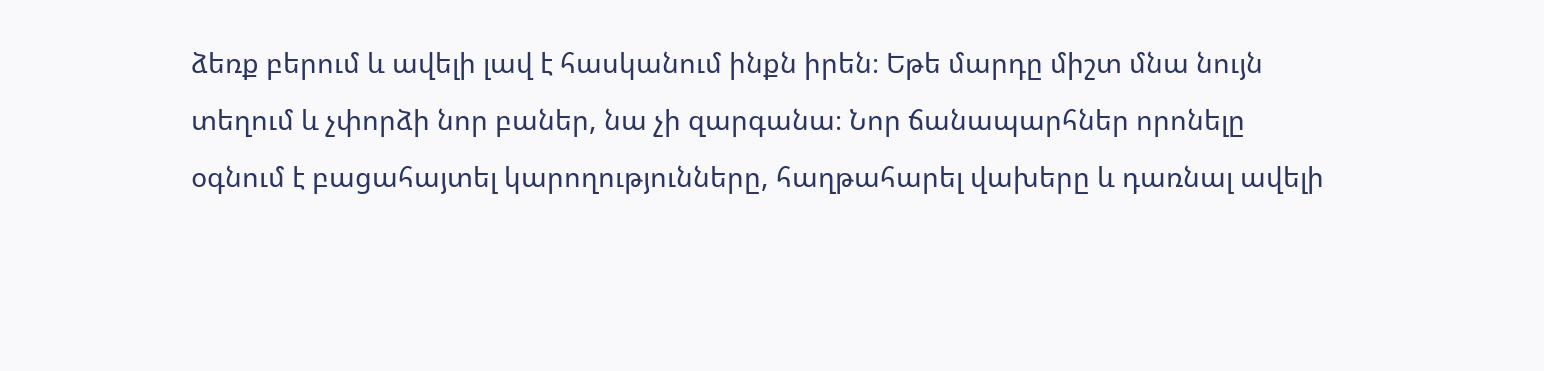ձեռք բերում և ավելի լավ է հասկանում ինքն իրեն։ Եթե մարդը միշտ մնա նույն տեղում և չփորձի նոր բաներ, նա չի զարգանա։ Նոր ճանապարհներ որոնելը օգնում է բացահայտել կարողությունները, հաղթահարել վախերը և դառնալ ավելի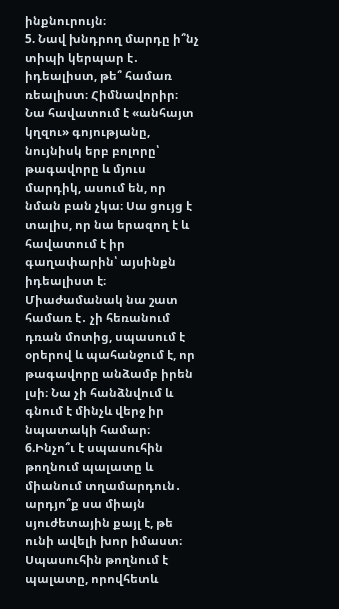ինքնուրույն։
5. Նավ խնդրող մարդը ի՞նչ տիպի կերպար է․ իդեալիստ, թե՞ համառ ռեալիստ։ Հիմնավորիր։
Նա հավատում է «անհայտ կղզու» գոյությանը, նույնիսկ երբ բոլորը՝ թագավորը և մյուս մարդիկ, ասում են, որ նման բան չկա։ Սա ցույց է տալիս, որ նա երազող է և հավատում է իր գաղափարին՝ այսինքն իդեալիստ է։ Միաժամանակ նա շատ համառ է․ չի հեռանում դռան մոտից, սպասում է օրերով և պահանջում է, որ թագավորը անձամբ իրեն լսի։ Նա չի հանձնվում և գնում է մինչև վերջ իր նպատակի համար։
6.Ինչո՞ւ է սպասուհին թողնում պալատը և միանում տղամարդուն․ արդյո՞ք սա միայն սյուժետային քայլ է, թե ունի ավելի խոր իմաստ։
Սպասուհին թողնում է պալատը, որովհետև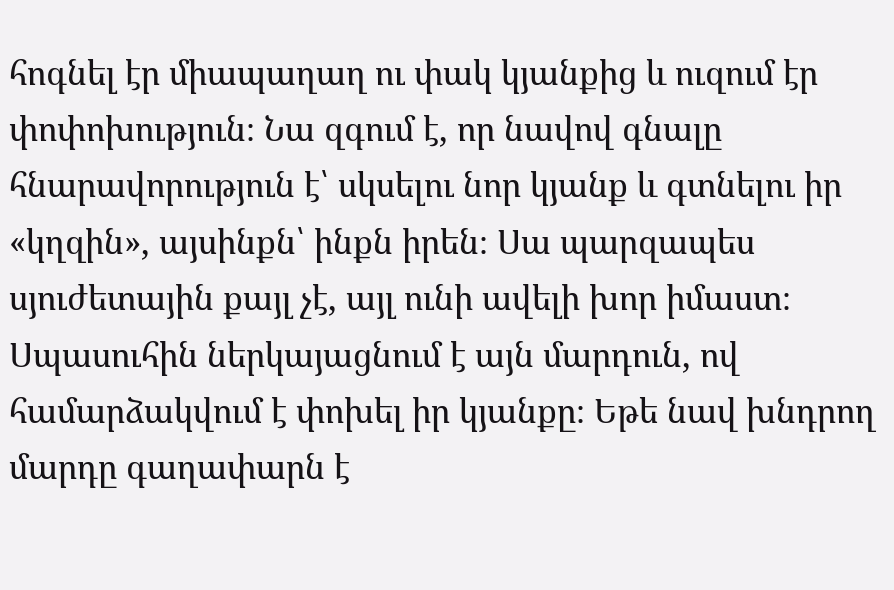հոգնել էր միապաղաղ ու փակ կյանքից և ուզում էր փոփոխություն։ Նա զգում է, որ նավով գնալը հնարավորություն է՝ սկսելու նոր կյանք և գտնելու իր «կղզին», այսինքն՝ ինքն իրեն։ Սա պարզապես սյուժետային քայլ չէ, այլ ունի ավելի խոր իմաստ։ Սպասուհին ներկայացնում է այն մարդուն, ով համարձակվում է փոխել իր կյանքը։ Եթե նավ խնդրող մարդը գաղափարն է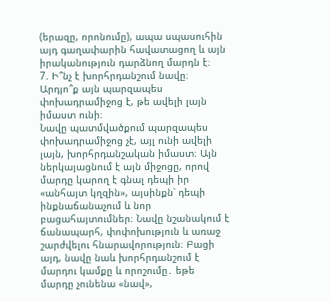(երազը, որոնումը), ապա սպասուհին այդ գաղափարին հավատացող և այն իրականություն դարձնող մարդն է։
7. Ի՞նչ է խորհրդանշում նավը։ Արդյո՞ք այն պարզապես փոխադրամիջոց է, թե ավելի լայն իմաստ ունի։
Նավը պատմվածքում պարզապես փոխադրամիջոց չէ, այլ ունի ավելի լայն, խորհրդանշական իմաստ։ Այն ներկայացնում է այն միջոցը, որով մարդը կարող է գնալ դեպի իր «անհայտ կղզին», այսինքն՝ դեպի ինքնաճանաչում և նոր բացահայտումներ։ Նավը նշանակում է ճանապարհ, փոփոխություն և առաջ շարժվելու հնարավորություն։ Բացի այդ, նավը նաև խորհրդանշում է մարդու կամքը և որոշումը․ եթե մարդը չունենա «նավ»,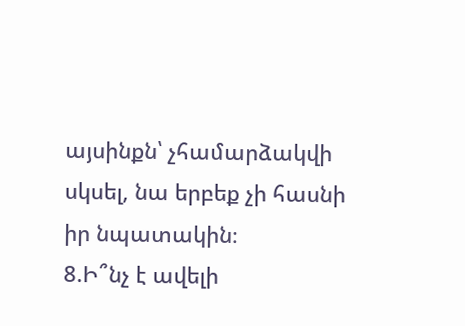այսինքն՝ չհամարձակվի սկսել, նա երբեք չի հասնի իր նպատակին։
8.Ի՞նչ է ավելի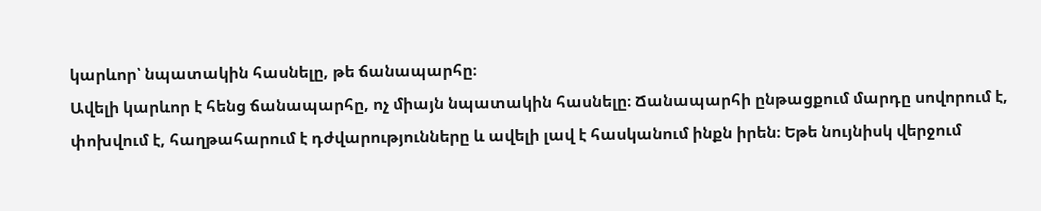կարևոր՝ նպատակին հասնելը, թե ճանապարհը։
Ավելի կարևոր է հենց ճանապարհը, ոչ միայն նպատակին հասնելը։ Ճանապարհի ընթացքում մարդը սովորում է, փոխվում է, հաղթահարում է դժվարությունները և ավելի լավ է հասկանում ինքն իրեն։ Եթե նույնիսկ վերջում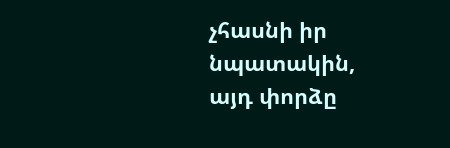չհասնի իր նպատակին, այդ փորձը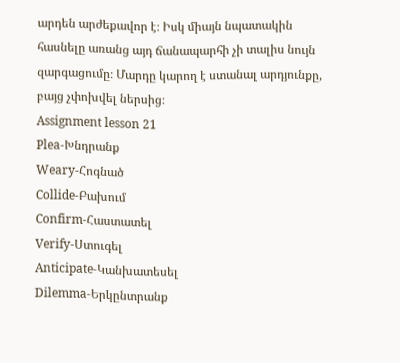արդեն արժեքավոր է։ Իսկ միայն նպատակին հասնելը առանց այդ ճանապարհի չի տալիս նույն զարգացումը։ Մարդը կարող է ստանալ արդյունքը, բայց չփոխվել ներսից։
Assignment lesson 21
Plea-Խնդրանք
Weary-Հոգնած
Collide-Բախում
Confirm-Հաստատել
Verify-Ստուգել
Anticipate-Կանխատեսել
Dilemma-Երկընտրանք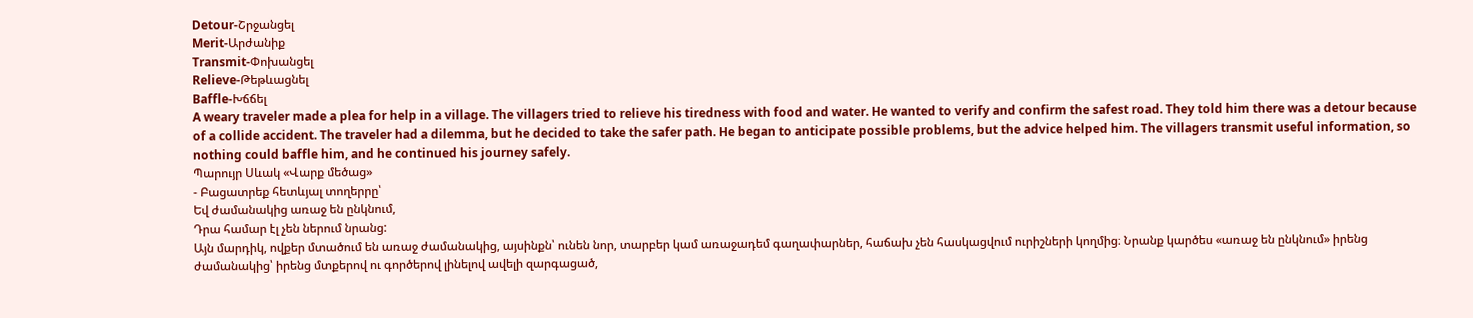Detour-Շրջանցել
Merit-Արժանիք
Transmit-Փոխանցել
Relieve-Թեթևացնել
Baffle-Խճճել
A weary traveler made a plea for help in a village. The villagers tried to relieve his tiredness with food and water. He wanted to verify and confirm the safest road. They told him there was a detour because of a collide accident. The traveler had a dilemma, but he decided to take the safer path. He began to anticipate possible problems, but the advice helped him. The villagers transmit useful information, so nothing could baffle him, and he continued his journey safely.
Պարույր Սևակ «Վարք մեծաց»
- Բացատրեք հետևյալ տողերրը՝
Եվ ժամանակից առաջ են ընկնում,
Դրա համար էլ չեն ներում նրանց:
Այն մարդիկ, ովքեր մտածում են առաջ ժամանակից, այսինքն՝ ունեն նոր, տարբեր կամ առաջադեմ գաղափարներ, հաճախ չեն հասկացվում ուրիշների կողմից։ Նրանք կարծես «առաջ են ընկնում» իրենց ժամանակից՝ իրենց մտքերով ու գործերով լինելով ավելի զարգացած,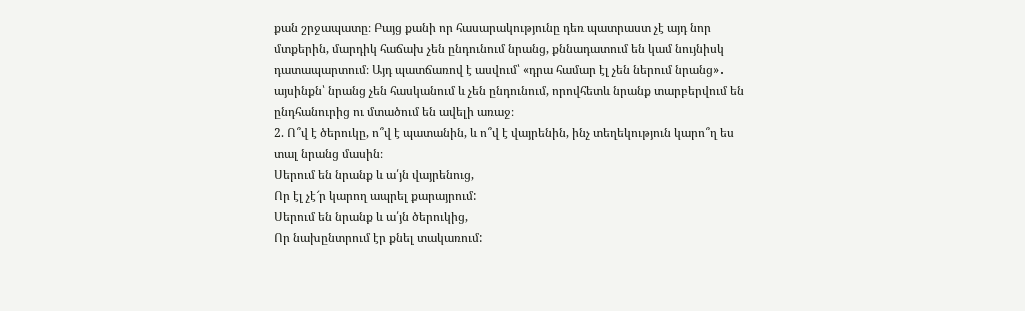քան շրջապատը։ Բայց քանի որ հասարակությունը դեռ պատրաստ չէ այդ նոր մտքերին, մարդիկ հաճախ չեն ընդունում նրանց, քննադատում են կամ նույնիսկ դատապարտում։ Այդ պատճառով է ասվում՝ «դրա համար էլ չեն ներում նրանց»․ այսինքն՝ նրանց չեն հասկանում և չեն ընդունում, որովհետև նրանք տարբերվում են ընդհանուրից ու մտածում են ավելի առաջ։
2. Ո՞վ է ծերուկը, ո՞վ է պատանին, և ո՞վ է վայրենին, ինչ տեղեկություն կարո՞ղ ես տալ նրանց մասին։
Սերում են նրանք և ա՛յն վայրենուց,
Որ էլ չէ՜ր կարող ապրել քարայրում:
Սերում են նրանք և ա՛յն ծերուկից,
Որ նախընտրում էր քնել տակառում: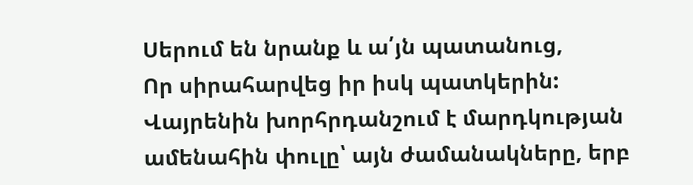Սերում են նրանք և ա՛յն պատանուց,
Որ սիրահարվեց իր իսկ պատկերին:
Վայրենին խորհրդանշում է մարդկության ամենահին փուլը՝ այն ժամանակները, երբ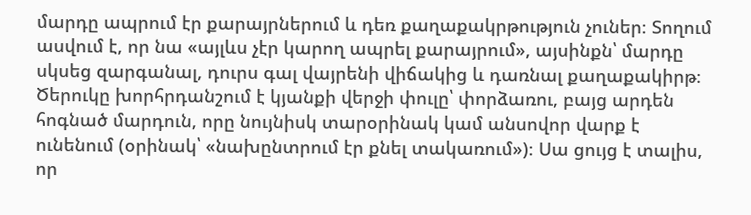մարդը ապրում էր քարայրներում և դեռ քաղաքակրթություն չուներ։ Տողում ասվում է, որ նա «այլևս չէր կարող ապրել քարայրում», այսինքն՝ մարդը սկսեց զարգանալ, դուրս գալ վայրենի վիճակից և դառնալ քաղաքակիրթ։
Ծերուկը խորհրդանշում է կյանքի վերջի փուլը՝ փորձառու, բայց արդեն հոգնած մարդուն, որը նույնիսկ տարօրինակ կամ անսովոր վարք է ունենում (օրինակ՝ «նախընտրում էր քնել տակառում»)։ Սա ցույց է տալիս, որ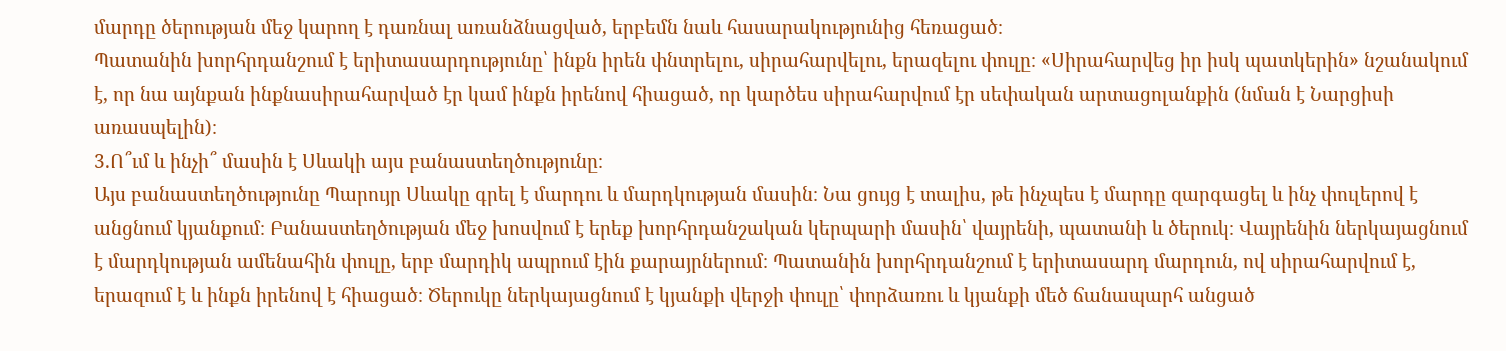մարդը ծերության մեջ կարող է դառնալ առանձնացված, երբեմն նաև հասարակությունից հեռացած։
Պատանին խորհրդանշում է երիտասարդությունը՝ ինքն իրեն փնտրելու, սիրահարվելու, երազելու փուլը։ «Սիրահարվեց իր իսկ պատկերին» նշանակում է, որ նա այնքան ինքնասիրահարված էր կամ ինքն իրենով հիացած, որ կարծես սիրահարվում էր սեփական արտացոլանքին (նման է Նարցիսի առասպելին)։
3.Ո՞ւմ և ինչի՞ մասին է Սևակի այս բանաստեղծությունը։
Այս բանաստեղծությունը Պարույր Սևակը գրել է մարդու և մարդկության մասին։ Նա ցույց է տալիս, թե ինչպես է մարդը զարգացել և ինչ փուլերով է անցնում կյանքում։ Բանաստեղծության մեջ խոսվում է երեք խորհրդանշական կերպարի մասին՝ վայրենի, պատանի և ծերուկ։ Վայրենին ներկայացնում է մարդկության ամենահին փուլը, երբ մարդիկ ապրում էին քարայրներում։ Պատանին խորհրդանշում է երիտասարդ մարդուն, ով սիրահարվում է, երազում է և ինքն իրենով է հիացած։ Ծերուկը ներկայացնում է կյանքի վերջի փուլը՝ փորձառու և կյանքի մեծ ճանապարհ անցած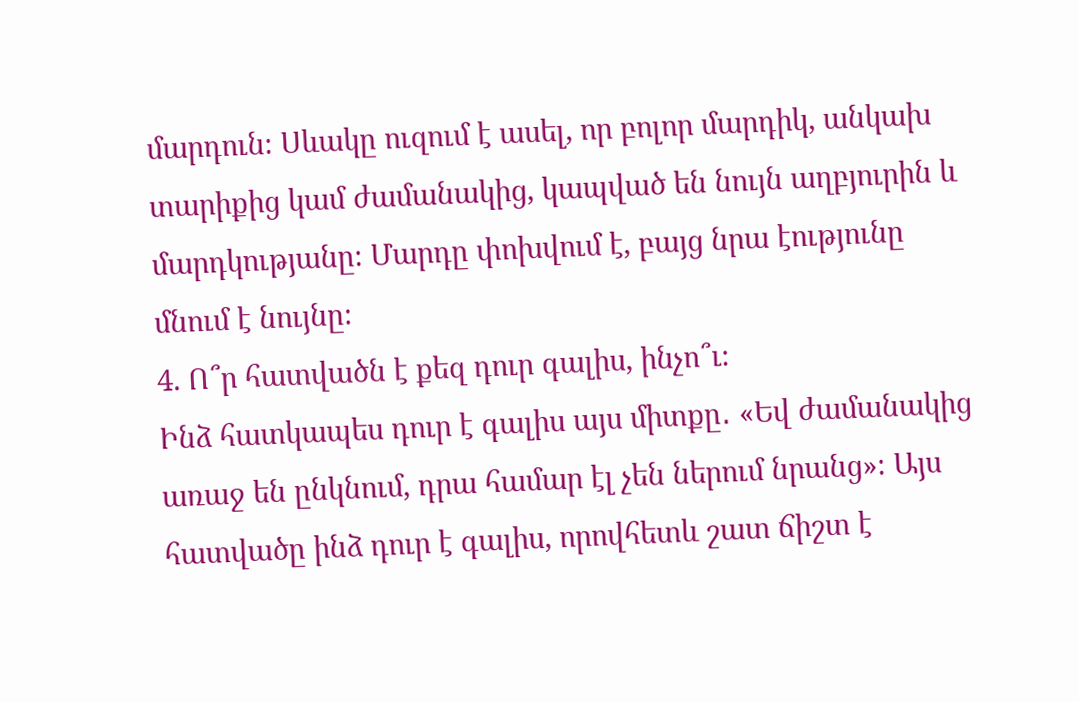մարդուն։ Սևակը ուզում է ասել, որ բոլոր մարդիկ, անկախ տարիքից կամ ժամանակից, կապված են նույն աղբյուրին և մարդկությանը։ Մարդը փոխվում է, բայց նրա էությունը մնում է նույնը։
4. Ո՞ր հատվածն է քեզ դուր գալիս, ինչո՞ւ։
Ինձ հատկապես դուր է գալիս այս միտքը․ «Եվ ժամանակից առաջ են ընկնում, դրա համար էլ չեն ներում նրանց»։ Այս հատվածը ինձ դուր է գալիս, որովհետև շատ ճիշտ է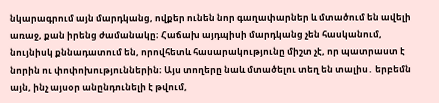նկարագրում այն մարդկանց, ովքեր ունեն նոր գաղափարներ և մտածում են ավելի առաջ, քան իրենց ժամանակը։ Հաճախ այդպիսի մարդկանց չեն հասկանում, նույնիսկ քննադատում են, որովհետև հասարակությունը միշտ չէ, որ պատրաստ է նորին ու փոփոխություններին։ Այս տողերը նաև մտածելու տեղ են տալիս․ երբեմն այն, ինչ այսօր անընդունելի է թվում,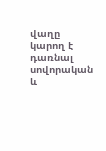վաղը կարող է դառնալ սովորական և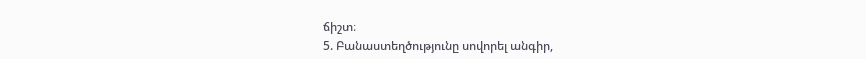ճիշտ։
5. Բանաստեղծությունը սովորել անգիր,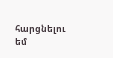հարցնելու եմ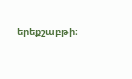երեքշաբթի։